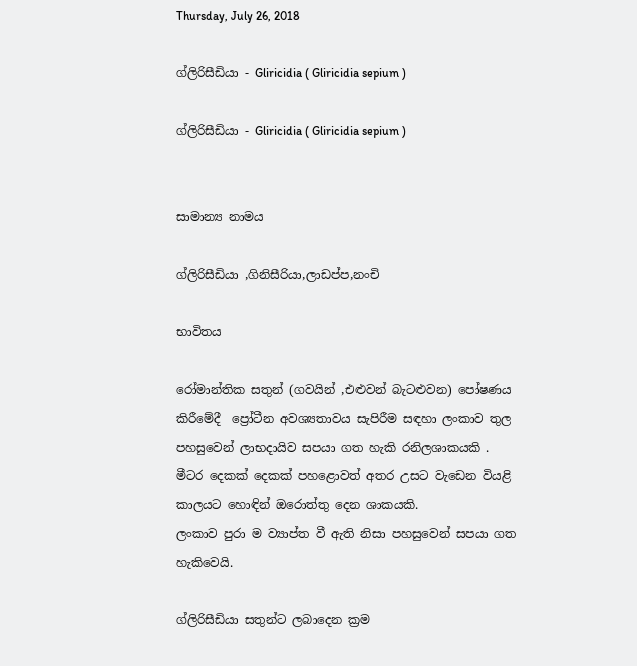Thursday, July 26, 2018

ග්ලිරිසීඩියා - Gliricidia ( Gliricidia sepium )

ග්ලිරිසීඩියා - Gliricidia ( Gliricidia sepium )


සාමාන්‍ය නාමය

ග්ලිරිසීඩියා ,ගිනිසීරියා,ලාඩප්ප,නංචි

භාවිතය

රෝමාන්තික සතුන් (ගවයින් ,එළුවන් බැටළුවන) පෝෂණය කිරීමේදී  ප්‍රෝටීන අවශ්‍යතාවය සැපිරීම සඳහා ලංකාව තුල පහසුවෙන් ලාභදායිව සපයා ගත හැකි රනිලශාකයකි .
මීටර දෙකක් දෙකක් පහළොවත් අතර උසට වැඩෙන වියළි කාලයට හොඳින් ඔරොත්තු දෙන ශාකයකි.
ලංකාව පුරා ම ව්‍යාප්ත වී ඇති නිසා පහසුවෙන් සපයා ගත හැකිවෙයි.

ග්ලිරිසීඩියා සතුන්ට ලබාදෙන ක්‍රම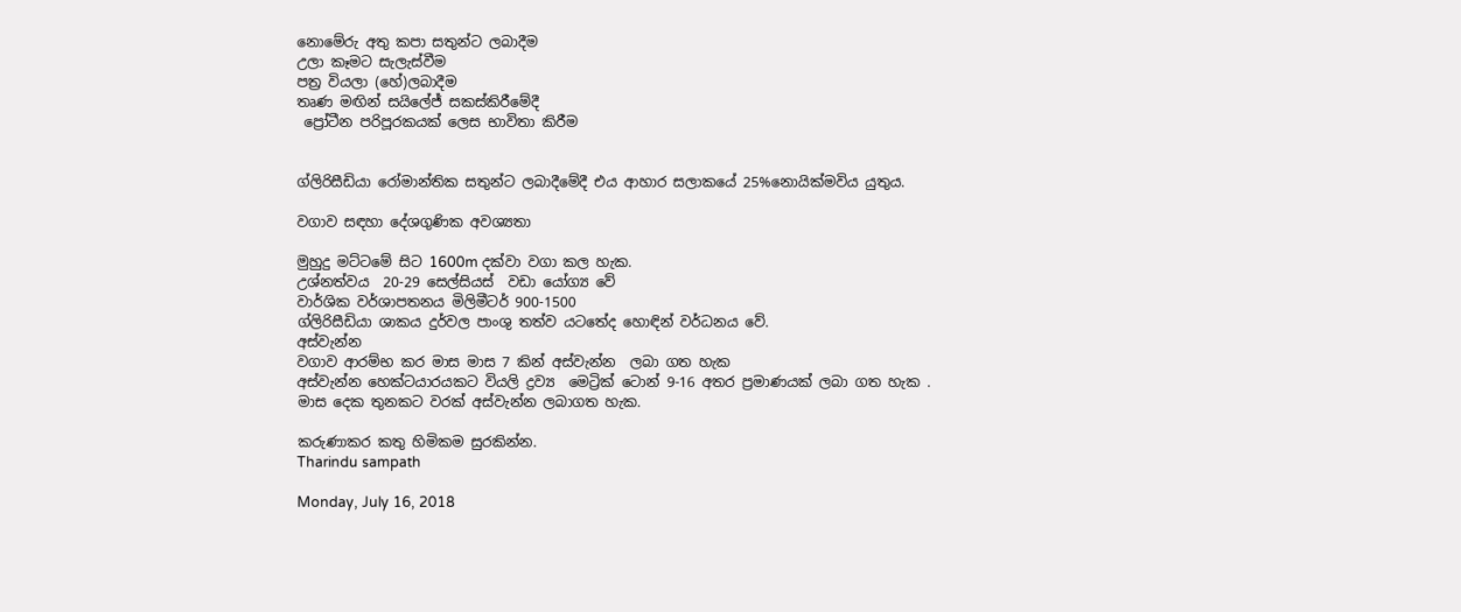නොමේරු අතු කපා සතුන්ට ලබාදීම
උලා කෑමට සැලැස්වීම
පත්‍ර වියලා (හේ)ලබාදීම
තෘණ මඟින් සයිලේජ් සකස්කිරීමේදී
 ප්‍රෝටීන පරිපූරකයක් ලෙස භාවිතා කිරීම


ග්ලිරිසීඩියා රෝමාන්තික සතුන්ට ලබාදීමේදී එය ආහාර සලාකයේ 25%නොයික්මවිය යුතුය.

වගාව සඳහා දේශගුණික අවශ්‍යතා

මුහුදු මට්ටමේ සිට 1600m දක්වා වගා කල හැක.
උශ්නත්වය  20-29 සෙල්සියස්  වඩා යෝග්‍ය වේ
වාර්ශික වර්ශාපතනය මිලිමීටර් 900-1500
ග්ලිරිසීඩියා ශාකය දුර්වල පාංශු තත්ව යටතේද හොඳින් වර්ධනය වේ.
අස්වැන්න
වගාව ආරම්භ කර මාස මාස 7 කින් අස්වැන්න  ලබා ගත හැක
අස්වැන්න හෙක්ටයාරයකට වියලි ද්‍රව්‍ය  මෙට්‍රික් ටොන් 9-16 අතර ප්‍රමාණයක් ලබා ගත හැක .
මාස දෙක තුනකට වරක් අස්වැන්න ලබාගත හැක.

කරුණාකර කතු හිමිකම සුරකින්න.
Tharindu sampath

Monday, July 16, 2018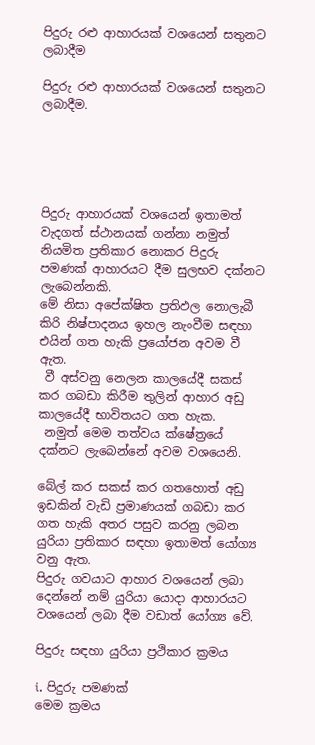පිදුරු රළු ආහාරයක් වශයෙන් සතුනට ලබාදීම

පිදුරු රළු ආහාරයක් වශයෙන් සතුනට ලබාදීම.





පිදුරු ආහාරයක් වශයෙන් ඉතාමත් වැදගත් ස්ථානයක් ගන්නා නමුත් නියමිත ප්‍රතිකාර නොකර පිදුරු පමණක් ආහාරයට දීම සුලභව දක්නට ලැබෙන්නකි.
මේ නිසා අපේක්ෂිත ප්‍රතිඵල නොලැබී කිරි නිෂ්පාදනය ඉහල නැංවීම සඳහා එයින් ගත හැකි ප්‍රයෝජන අවම වී ඇත.
 වී අස්වනු නෙලන කාලයේදී සකස් කර ගබඩා කිරීම තුලින් ආහාර අඩු කාලයේදී භාවිතයට ගත හැක.
 නමුත් මෙම තත්වය ක්ෂේත්‍රයේ දක්නට ලැබෙන්නේ අවම වශයෙනි.

බේල් කර සකස් කර ගතහොත් අඩු ඉඩකින් වැඩි ප්‍රමාණයක් ගබඩා කර ගත හැකි අතර පසුව කරනු ලබන යුරියා ප්‍රතිකාර සඳහා ඉතාමත් යෝග්‍ය වනු ඇත.
පිදුරු ගවයාට ආහාර වශයෙන් ලබා දෙන්නේ නම් යුරියා යොදා ආහාරයට වශයෙන් ලබා දීම වඩාත් යෝග්‍ය වේ.

පිදුරු සඳහා යුරියා ප්‍රථිකාර ක්‍රමය

i. පිදුරු පමණක්
මෙම ක්‍රමය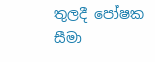තුලදී පෝෂක සීමා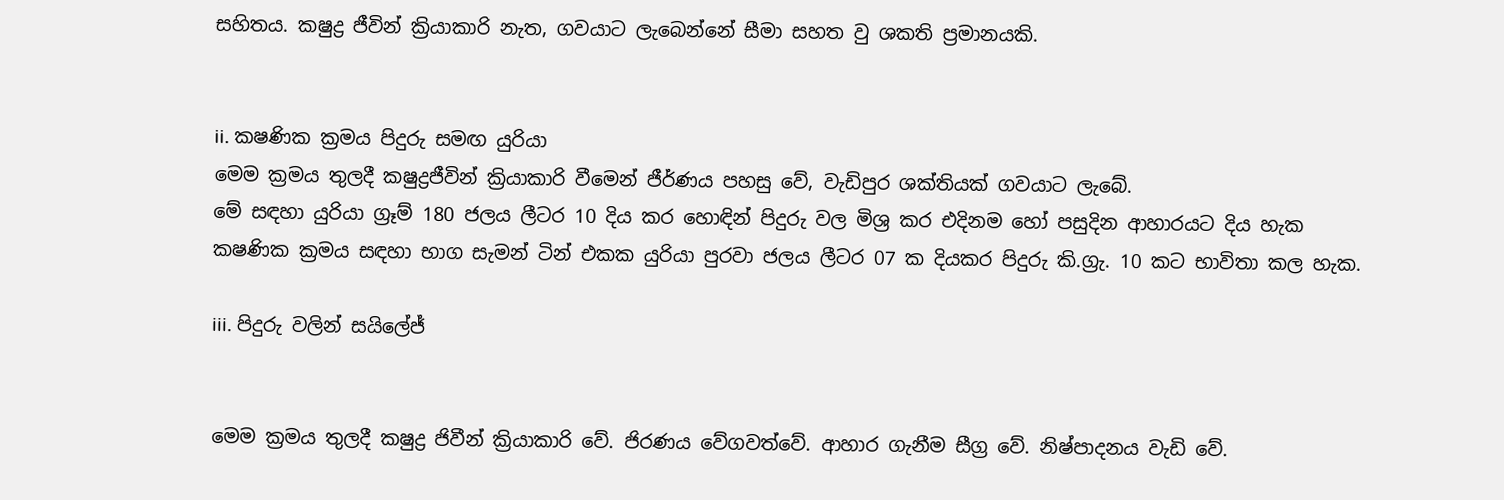සහිතය. කෂුද්‍ර ජීවින් ක්‍රියාකාරි නැත, ගවයාට ලැබෙන්නේ සීමා සහත වු ශකති ප්‍රමානයකි.


ii. කෂණික ක්‍රමය පිදුරු සමඟ යුරියා
මෙම ක්‍රමය තුලදී කෂුද්‍රජීවින් ක්‍රියාකාරි වීමෙන් ජීර්ණය පහසු වේ, වැඩිපුර ශක්තියක් ගවයාට ලැබේ.
මේ සඳහා යුරියා ග්‍රෑම් 180 ජලය ලීටර 10 දිය කර හොඳින් පිදුරු වල මිශ්‍ර කර එදිනම හෝ පසුදින ආහාරයට දිය හැක
කෂණික ක්‍රමය සඳහා භාග සැමන් ටින් එකක යුරියා පුරවා ජලය ලීටර 07 ක දියකර පිදුරු කි.ග්‍රැ. 10 කට භාවිතා කල හැක.

iii. පිදුරු වලින් සයිලේජ්


මෙම ක්‍රමය තුලදී කෂුද්‍ර ජිවීන් ක්‍රියාකාරි වේ. ජිරණය වේගවත්වේ. ආහාර ගැනීම සීග්‍ර වේ. නිෂ්පාදනය වැඩි වේ.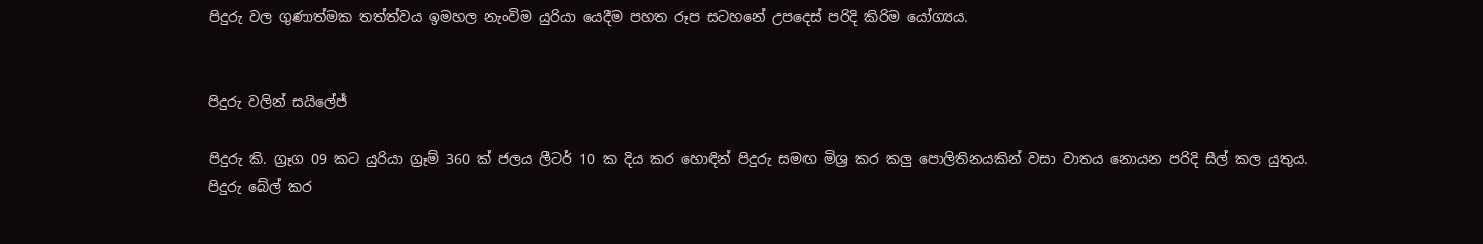පිදුරු වල ගුණාත්මක තත්ත්වය ඉමහල නැංවිම යුරියා යෙදීම පහත රූප සටහනේ උපදෙස් පරිදි කිරිම යෝග්‍යය.


පිදුරු වලින් සයිලේජ්

පිදුරු කි. ග්‍රෑග 09 කට යුරියා ග්‍රෑම් 360 ක් ජලය ලීටර් 10 ක දිය කර හොඳින් පිදුරු සමඟ මිශ්‍ර කර කලු පොලිතිනයකින් වසා වාතය නොයන පරිදි සීල් කල යුතුය.
පිදුරු බේල් කර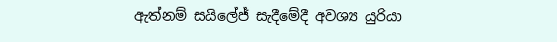ඇත්නම් සයිලේජ් සැදීමේදී අවශ්‍ය යුරියා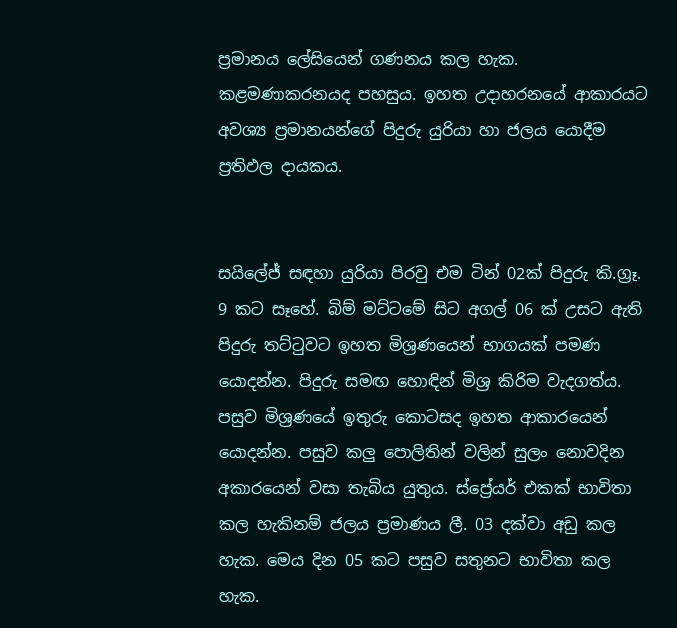ප්‍රමානය ලේසියෙන් ගණනය කල හැක. කළමණාකරනයද පහසුය. ඉහත උදාහරනයේ ආකාරයට අවශ්‍ය ප්‍රමානයන්ගේ පිදුරු යුරියා හා ජලය යොදීම ප්‍රතිඵල දායකය.


සයිලේජ් සඳහා යුරියා පිරවු එම ටින් 02ක් පිදුරු කි.ග්‍රෑ. 9 කට සෑහේ. බිම් මට්ටමේ සිට අගල් 06 ක් උසට ඇති පිදුරු තට්ටුවට ඉහත මිශ්‍රණයෙන් භාගයක් පමණ යොදන්න. පිදුරු සමඟ හොඳින් මිශ්‍ර කිරිම වැදගත්ය. පසුව මිශ්‍රණයේ ඉතුරු කොටසද ඉහත ආකාරයෙන් යොදන්න. පසුව කලු පොලිතින් වලින් සුලං නොවදින අකාරයෙන් වසා තැබිය යුතුය. ස්ප්‍රේයර් එකක් භාවිතා කල හැකිනම් ජලය ප්‍රමාණය ලී. 03 දක්වා අඩු කල හැක. මෙය දින 05 කට පසුව සතුනට භාවිතා කල හැක.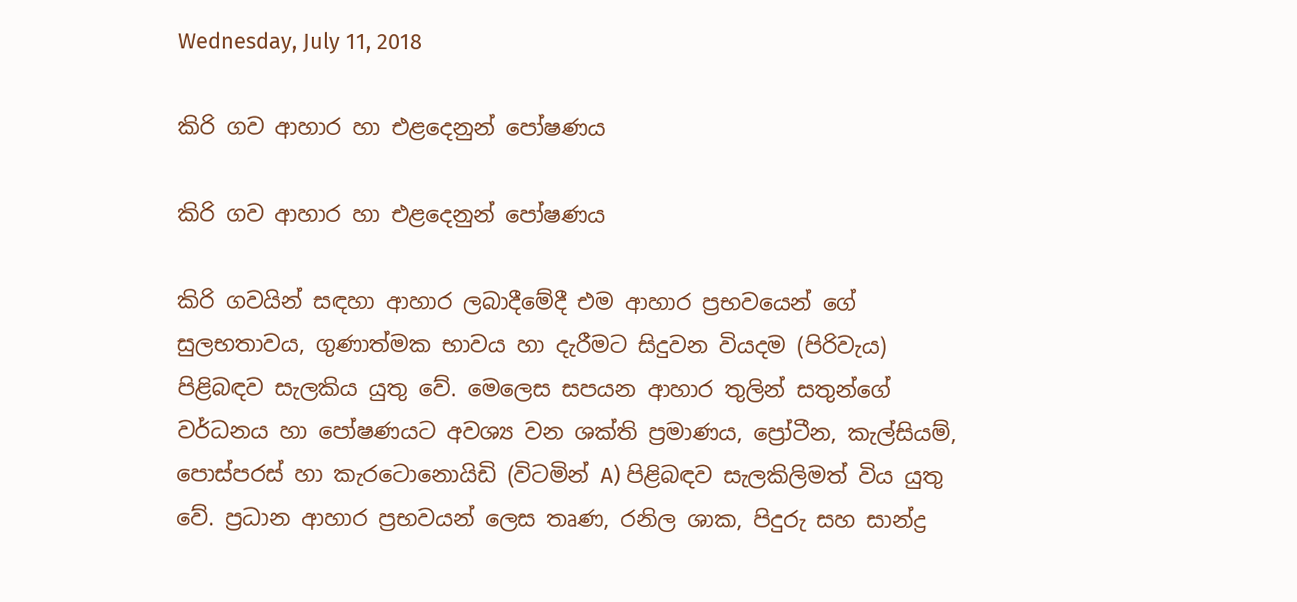Wednesday, July 11, 2018

කිරි ගව ආහාර හා එළදෙනුන් පෝෂණය

කිරි ගව ආහාර හා එළදෙනුන් පෝෂණය

කිරි ගවයින් සඳහා ආහාර ලබාදීමේදී එම ආහාර ප්‍රභවයෙන් ගේ සුලභතාවය, ගුණාත්මක භාවය හා දැරීමට සිදුවන වියදම (පිරිවැය) පිළිබඳව සැලකිය යුතු වේ. මෙලෙස සපයන ආහාර තුලින් සතුන්ගේ වර්ධනය හා පෝෂණයට අවශ්‍ය වන ශක්ති ප්‍රමාණය, ප්‍රෝටීන, කැල්සියම්, පොස්පරස් හා කැරටොනොයිඩි (විටමින් A) පිළිබඳව සැලකිලිමත් විය යුතු වේ. ප්‍රධාන ආහාර ප්‍රභවයන් ලෙස තෘණ, රනිල ශාක, පිදුරු සහ සාන්ද්‍ර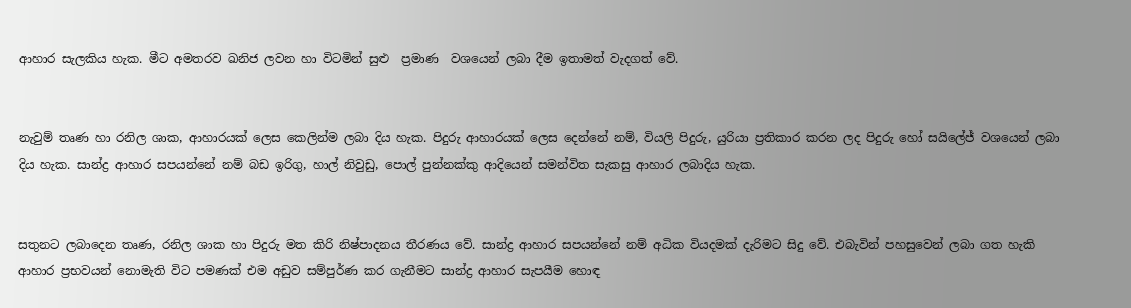ආහාර සැලකිය හැක. මීට අමතරව ඛනිජ ලවන හා විටමින් සුළු  ප්‍රමාණ  වශයෙන් ලබා දීම ඉතාමත් වැදගත් වේ.


නැවුම් තෘණ හා රනිල ශාක, ආහාරයක් ලෙස කෙලින්ම ලබා දිය හැක. පිදුරු ආහාරයක් ලෙස දෙන්නේ නම්, වියලි පිදුරු, යුරියා ප්‍රතිකාර කරන ලද පිදුරු හෝ සයිලේජ් වශයෙන් ලබා දිය හැක. සාන්ද්‍ර ආහාර සපයන්නේ නම් බඩ ඉරිගු, හාල් නිවුඩු, පොල් පුන්නක්කු ආදියෙන් සමන්විත සැකසු ආහාර ලබාදිය හැක.


සතුනට ලබාදෙන තෘණ, රනිල ශාක හා පිදුරු මත කිරි නිෂ්පාදනය තීරණය වේ. සාන්ද්‍ර ආහාර සපයන්නේ නම් අධික වියදමක් දැරිමට සිදු වේ. එබැවින් පහසුවෙන් ලබා ගත හැකි ආහාර ප්‍රභවයන් නොමැති විට පමණක් එම අඩුව සම්පුර්ණ කර ගැනීමට සාන්ද්‍ර ආහාර සැපයීම හොඳ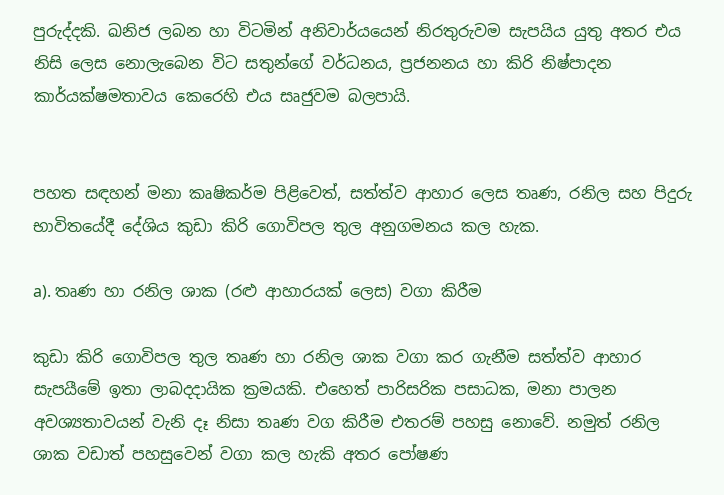පුරුද්දකි. ඛනිජ ලබන හා විටමින් අනිවාර්යයෙන් නිරතුරුවම සැපයිය යුතු අතර එය නිසි ලෙස නොලැබෙන විට සතුන්ගේ වර්ධනය, ප්‍රජනනය හා කිරි නිෂ්පාදන කාර්යක්ෂමතාවය කෙරෙහි එය සෘජුවම බලපායි.


පහත සඳහන් මනා කෘෂිකර්ම පිළිවෙත්, සත්ත්ව ආහාර ලෙස තෘණ, රනිල සහ පිදුරු භාවිතයේදී දේශිය කුඩා කිරි ගොවිපල තුල අනුගමනය කල හැක.

a). තෘණ හා රනිල ශාක (රළු ආහාරයක් ලෙස) වගා කිරීම

කුඩා කිරි ගොවිපල තුල තෘණ හා රනිල ශාක වගා කර ගැනීම සත්ත්ව ආහාර සැපයීමේ ඉතා ලාබදදායික ක්‍රමයකි. එහෙත් පාරිසරික පසාධක, මනා පාලන අවශ්‍යතාවයන් වැනි දෑ නිසා තෘණ වග කිරීම එතරම් පහසු නොවේ. නමුත් රනිල ශාක වඩාත් පහසුවෙන් වගා කල හැකි අතර පෝෂණ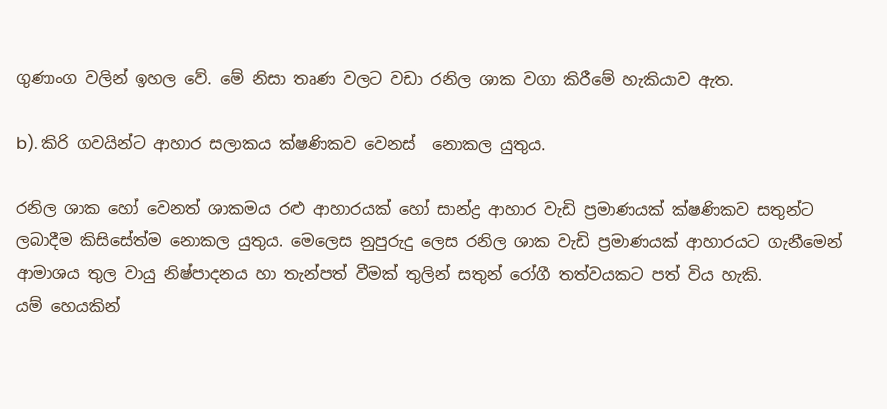ගුණාංග වලින් ඉහල වේ. මේ නිසා තෘණ වලට වඩා රනිල ශාක වගා කිරීමේ හැකියාව ඇත.

b). කිරි ගවයින්ට ආහාර සලාකය ක්ෂණිකව වෙනස්  නොකල යුතුය.

රනිල ශාක හෝ වෙනත් ශාකමය රළු ආහාරයක් හෝ සාන්ද්‍ර ආහාර වැඩි ප්‍රමාණයක් ක්ෂණිකව සතුන්ට ලබාදීම කිසිසේත්ම නොකල යුතුය. මෙලෙස නුපුරුදු ලෙස රනිල ශාක වැඩි ප්‍රමාණයක් ආහාරයට ගැනීමෙන් ආමාශය තුල වායු නිෂ්පාදනය හා තැන්පත් වීමක් තුලින් සතුන් රෝගී තත්වයකට පත් විය හැකි.
යම් හෙයකින්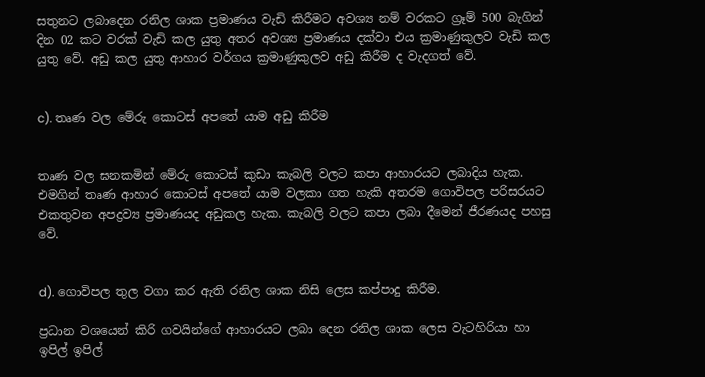සතුනට ලබාදෙන රනිල ශාක ප්‍රමාණය වැඩි කිරීමට අවශ්‍ය නම් වරකට ග්‍රෑම් 500 බැගින් දින 02 කට වරක් වැඩි කල යුතු අතර අවශ්‍ය ප්‍රමාණය දක්වා එය ක්‍රමාණුකුලව වැඩි කල යුතු වේ. අඩු කල යුතු ආහාර වර්ගය ක්‍රමාණුකුලව අඩු කිරීම ද වැදගත් වේ.


c). තෘණ වල මේරු කොටස් අපතේ යාම අඩු කිරීම


තෘණ වල ඝනකමින් මේරු කොටස් කුඩා කැබලි වලට කපා ආහාරයට ලබාදිය හැක. එමගින් තෘණ ආහාර කොටස් අපතේ යාම වලකා ගත හැකි අතරම ගොවිපල පරිසරයට එකතුවන අපද්‍රව්‍ය ප්‍රමාණයද අඩුකල හැක. කැබලි වලට කපා ලබා දීමෙන් ජීරණයද පහසු වේ.


d). ගොවිපල තුල වගා කර ඇති රනිල ශාක නිසි ලෙස කප්පාදු කිරීම.

ප්‍රධාන වශයෙන් කිරි ගවයින්ගේ ආහාරයට ලබා දෙන රනිල ශාක ලෙස වැටහිරියා හා ඉපිල් ඉපිල්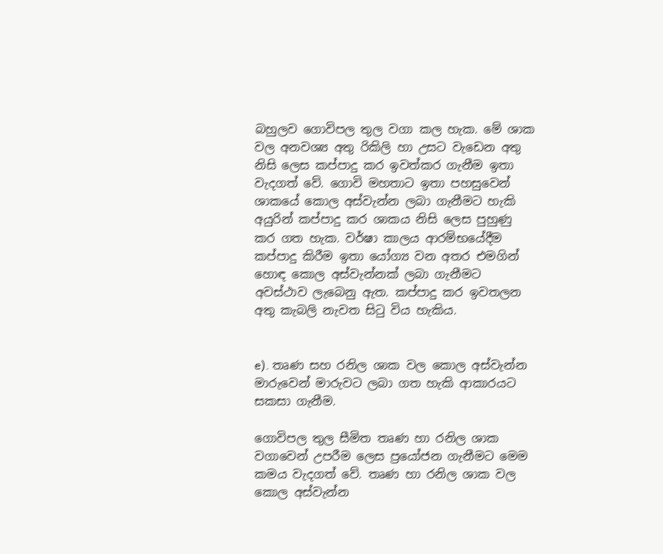බහුලව ගොවිපල තුල වගා කල හැක. මේ ශාක වල අනවශ්‍ය අතු රිකිලි හා උසට වැඩෙන අතු නිසි ලෙස කප්පාදු කර ඉවත්කර ගැනීම ඉතා වැදගත් වේ. ගොවි මහතාට ඉතා පහසුවෙන් ශාකයේ කොල අස්වැන්න ලබා ගැනීමට හැකි අයුරින් කප්පාදු කර ශාකය නිසි ලෙස පුහුණු කර ගත හැක. වර්ෂා කාලය ආරම්භයේදීම කප්පාදු කිරීම ඉතා යෝග්‍ය වන අතර එමගින් හොඳ කොල අස්වැන්නක් ලබා ගැනීමට අවස්ථාව ලැබෙනු ඇත. කප්පාදු කර ඉවතලන අතු කැබලි නැවත සිටු විය හැකිය.


e). තෘණ සහ රනිල ශාක වල කොල අස්වැන්න මාරුවෙන් මාරුවට ලබා ගත හැකි ආකාරයට සකසා ගැනීම.

ගොවිපල තුල සීමිත තෘණ හා රනිල ශාක වගාවෙන් උපරීම ලෙස ප්‍රයෝජන ගැනීමට මෙම කමය වැදගත් වේ. තෘණ හා රනිල ශාක වල කොල අස්වැන්න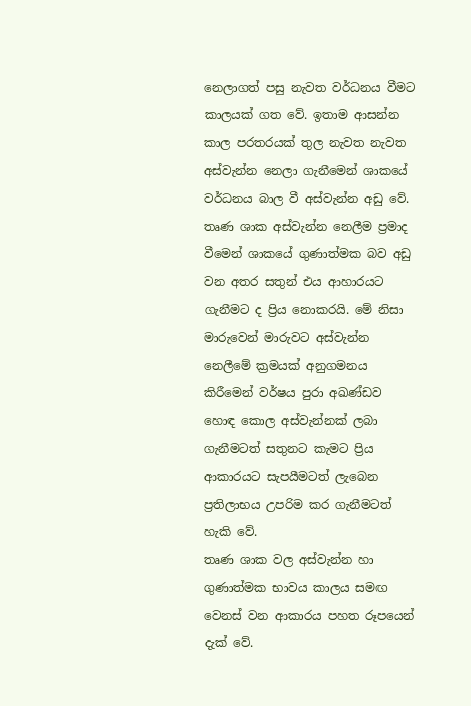නෙලාගත් පසු නැවත වර්ධනය වීමට කාලයක් ගත වේ. ඉතාම ආසන්න කාල පරතරයක් තුල නැවත නැවත අස්වැන්න නෙලා ගැනීමෙන් ශාකයේ වර්ධනය බාල වී අස්වැන්න අඩු වේ.
තෘණ ශාක අස්වැන්න නෙලීම ප්‍රමාද වීමෙන් ශාකයේ ගුණාත්මක බව අඩු වන අතර සතුන් එය ආහාරයට ගැනීමට ද ප්‍රිය නොකරයි. මේ නිසා මාරුවෙන් මාරුවට අස්වැන්න නෙලීමේ ක්‍රමයක් අනුගමනය කිරීමෙන් වර්ෂය පුරා අඛණ්ඩව හොඳ කොල අස්වැන්නක් ලබා ගැනීමටත් සතුනට කැමට ප්‍රිය ආකාරයට සැපයීමටත් ලැබෙන ප්‍රතිලාභය උපරිම කර ගැනීමටත් හැකි වේ.
තෘණ ශාක වල අස්වැන්න හා ගුණාත්මක භාවය කාලය සමඟ වෙනස් වන ආකාරය පහත රූපයෙන් දැක් වේ.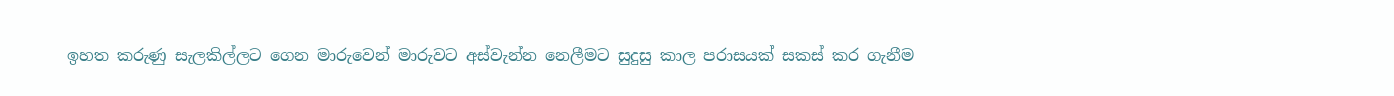ඉහත කරුණු සැලකිල්ලට ගෙන මාරුවෙන් මාරුවට අස්වැන්න නෙලීමට සුදුසු කාල පරාසයක් සකස් කර ගැනීම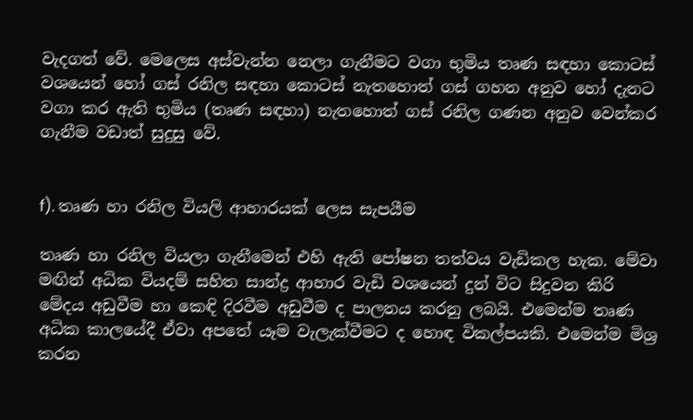වැදගත් වේ. මෙලෙස අස්වැන්න නෙලා ගැනීමට වගා භුමිය තෘණ සඳහා කොටස් වශයෙන් හෝ ගස් රනිල සඳහා කොටස් නැතහොත් ගස් ගහන අනුව හෝ දැනට වගා කර ඇති භුමිය (තෘණ සඳහා) නැතහොත් ගස් රනිල ගණන අනුව වෙන්කර ගැනීම වඩාත් සුදුසු වේ.


f). තෘණ හා රනිල වියලි ආහාරයක් ලෙස සැපයීම

තෘණ හා රනිල වියලා ගැනීමෙන් එහි ඇති පෝෂන තත්වය වැඩිකල හැක. මේවා මඟින් අධික වියදම් සහිත සාන්ද්‍ර ආහාර වැඩි වශයෙන් දුන් විට සිදුවන කිරි මේදය අඩුවීම හා කෙඳි දිරවීම අඩුවීම ද පාලනය කරනු ලබයි. එමෙන්ම තෘණ අධික කාලයේදී ඒවා අපතේ යෑම වැලැක්වීමට ද හොඳ විකල්පයකි. එමෙන්ම මිශ්‍ර කරන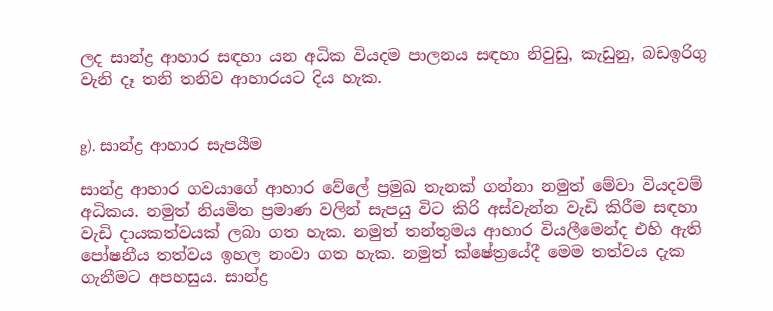ලද සාන්ද්‍ර ආහාර සඳහා යන අධික වියදම පාලනය සඳහා නිවුඩු, කැඩුනු, බඩඉරිගු වැනි දෑ තනි තනිව ආහාරයට දිය හැක.


g). සාන්ද්‍ර ආහාර සැපයීම

සාන්ද්‍ර ආහාර ගවයාගේ ආහාර වේලේ ප්‍රමුඛ තැනක් ගන්නා නමුත් මේවා වියදවම් අධිකය. නමුත් නියමිත ප්‍රමාණ වලින් සැපයු විට කිරි අස්වැන්න වැඩි කිරීම සඳහා වැඩි දායකත්වයක් ලබා ගත හැක. නමුත් තන්තුමය ආහාර වියලීමෙන්ද එහි ඇති පෝෂනීය තත්වය ඉහල නංවා ගත හැක. නමුත් ක්ෂේත්‍රයේදී මෙම තත්වය දැක ගැනීමට අපහසුය. සාන්ද්‍ර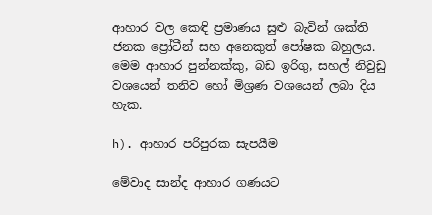ආහාර වල කෙඳි ප්‍රමාණය සුළු බැවින් ශක්ති ජනක ප්‍රෝටීන් සහ අනෙකුත් පෝෂක බහුලය. මෙම ආහාර පුන්නක්කු, බඩ ඉරිගු, සහල් නිවුඩු වශයෙන් තනිව හෝ මිශ්‍රණ වශයෙන් ලබා දිය හැක.

h). ආහාර පරිපුරක සැපයීම

මේවාද සාන්ද ආහාර ගණයට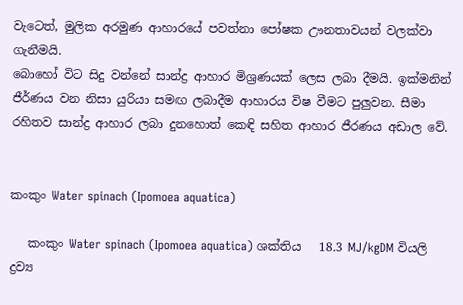වැටෙත්, මුලික අරමුණ ආහාරයේ පවත්නා පෝෂක ඌනතාවයන් වලක්වා ගැනීමයි.
බොහෝ විට සිදු වන්නේ සාන්ද්‍ර ආහාර මිශ්‍රණයක් ලෙස ලබා දීමයි. ඉක්මනින් ජීර්ණය වන නිසා යුරියා සමඟ ලබාදීම ආහාරය විෂ වීමට පුලුවන. සීමා රහිතව සාන්ද්‍ර ආහාර ලබා දුනහොත් කෙඳි සහිත ආහාර ජීරණය අඩාල වේ.


කංකුං Water spinach (Ipomoea aquatica)

   කංකුං Water spinach (Ipomoea aquatica) ශක්තිය   18.3 MJ/kgDM වියලි ද්‍රව්‍ය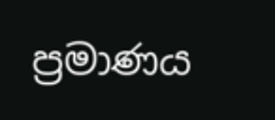ප්‍රමාණය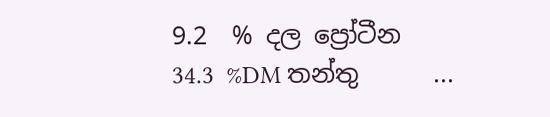9.2  % දල ප්‍රෝටීන       34.3  %DM තන්තු      ...